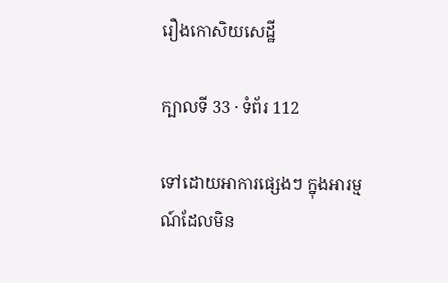រឿងកោសិយសេដ្ឋី

ក្បាលទី 33 · ទំព័រ 112

ទៅដោយអាការផ្សេងៗ ក្នុងអារម្មណ៍ដែលមិន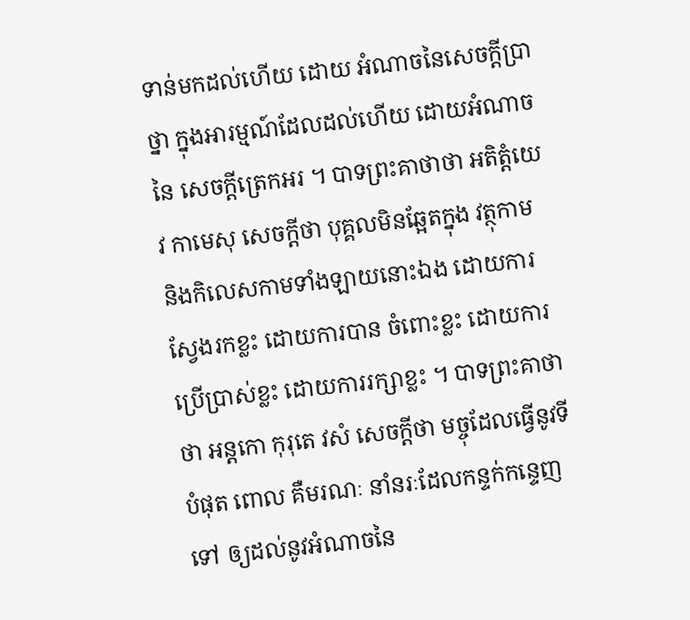ទាន់មកដល់ហើយ ដោយ អំណាចនៃសេចក្តីប្រាថ្នា ក្នុងអារម្មណ៍ដែលដល់ហើយ ដោយអំណាចនៃ សេចក្តីត្រេកអរ ។ បាទព្រះគាថាថា អតិត្តំយេវ កាមេសុ សេចក្តីថា បុគ្គលមិនឆ្អែតក្នុង វត្ថុកាម និងកិលេសកាមទាំងឡាយនោះឯង ដោយការស្វែងរកខ្លះ ដោយការបាន ចំពោះខ្លះ ដោយការប្រើប្រាស់ខ្លះ ដោយការរក្សាខ្លះ ។ បាទព្រះគាថាថា អន្តកោ កុរុតេ វសំ សេចក្តីថា មច្ចុដែលធ្វើនូវទីបំផុត ពោល គឺមរណៈ នាំនរៈដែលកន្ទក់កន្ទេញទៅ ឲ្យដល់នូវអំណាចនៃ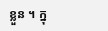ខ្លួន ។ ក្នុ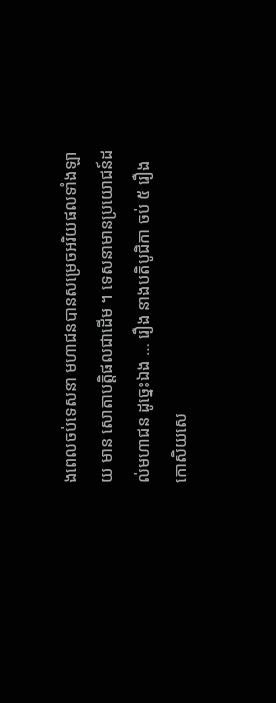ងពេលចប់ទេសនា មហាជនបានសម្រេចអរិយផលទាំងឡាយ មាន សោតាបត្តិផលជាដើម ។ ទេសនាមានប្រយោជន៍ដល់មហាជន ដូច្នេះឯង … រឿង នាងបតិបូជិកា ចប់ ៥ រឿង កោសិយសេ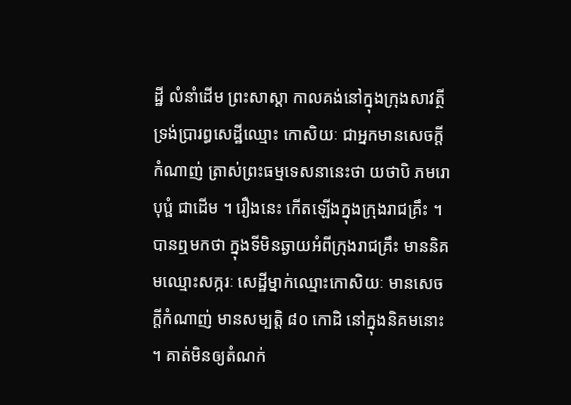ដ្ឋី លំនាំដើម ព្រះសាស្តា កាលគង់នៅក្នុងក្រុងសាវត្ថី ទ្រង់ប្រារព្ធសេដ្ឋីឈ្មោះ កោសិយៈ ជាអ្នកមានសេចក្តីកំណាញ់ ត្រាស់ព្រះធម្មទេសនានេះថា យថាបិ ភមរោ បុប្ផំ ជាដើម ។ រឿងនេះ កើតឡើងក្នុងក្រុងរាជគ្រឹះ ។ បានឮមកថា ក្នុងទីមិនឆ្ងាយអំពីក្រុងរាជគ្រឹះ មាននិគមឈ្មោះសក្ករៈ សេដ្ឋីម្នាក់ឈ្មោះកោសិយៈ មានសេចក្តីកំណាញ់ មានសម្បត្តិ ៨០ កោដិ នៅក្នុងនិគមនោះ ។ គាត់មិនឲ្យតំណក់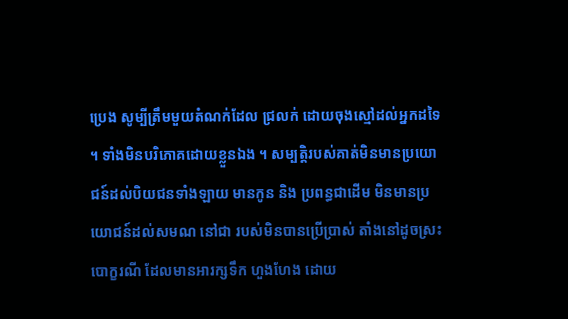ប្រេង សូម្បីត្រឹមមួយតំណក់ដែល ជ្រលក់ ដោយចុងស្មៅដល់អ្នកដទៃ ។ ទាំងមិនបរិភោគដោយខ្លួនឯង ។ សម្បត្តិរបស់គាត់មិនមានប្រយោជន៍ដល់បិយជនទាំងឡាយ មានកូន និង ប្រពន្ធជាដើម មិនមានប្រយោជន៍ដល់សមណ នៅជា របស់មិនបានប្រើប្រាស់ តាំងនៅដូចស្រះបោក្ខរណី ដែលមានអារក្សទឹក ហួងហែង ដោយ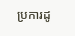ប្រការដូ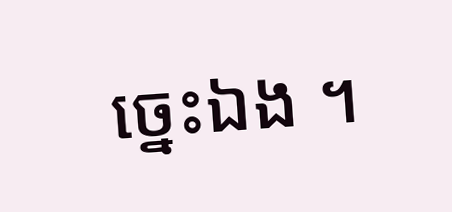ច្នេះឯង ។